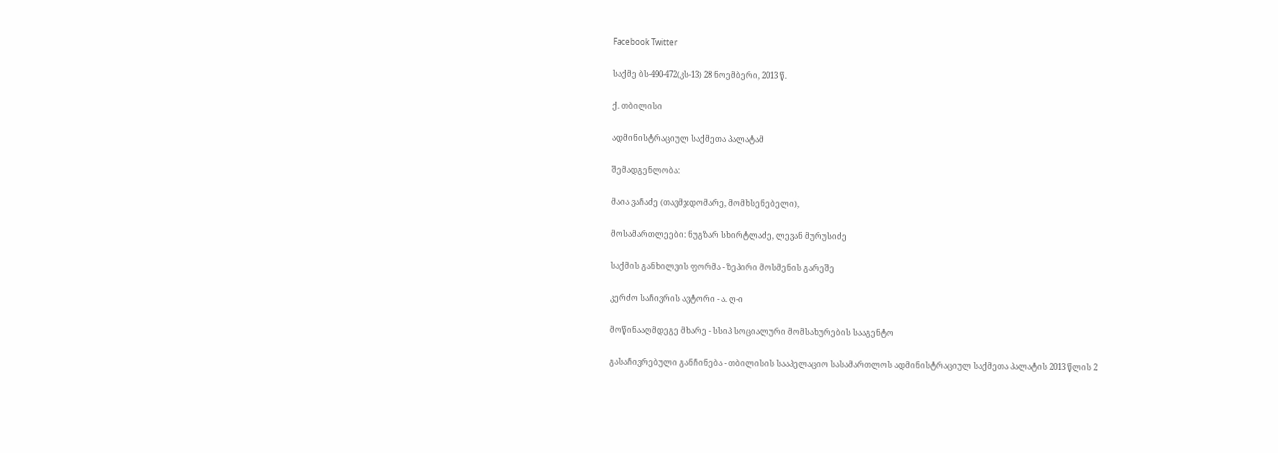Facebook Twitter

საქმე ბს-490-472(კს-13) 28 ნოემბერი, 2013 წ.

ქ. თბილისი

ადმინისტრაციულ საქმეთა პალატამ

შემადგენლობა:

მაია ვაჩაძე (თავმჯდომარე, მომხსენებელი),

მოსამართლეები: ნუგზარ სხირტლაძე, ლევან მურუსიძე

საქმის განხილვის ფორმა - ზეპირი მოსმენის გარეშე

კერძო საჩივრის ავტორი - ა. ღ-ი

მოწინააღმდეგე მხარე - სსიპ სოციალური მომსახურების სააგენტო

გასაჩივრებული განჩინება - თბილისის სააპელაციო სასამართლოს ადმინისტრაციულ საქმეთა პალატის 2013 წლის 2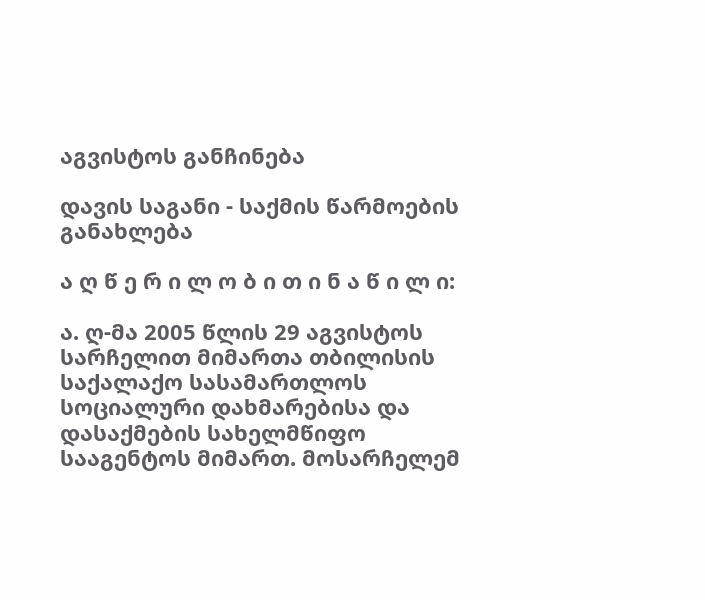აგვისტოს განჩინება

დავის საგანი - საქმის წარმოების განახლება

ა ღ წ ე რ ი ლ ო ბ ი თ ი ნ ა წ ი ლ ი:

ა. ღ-მა 2005 წლის 29 აგვისტოს სარჩელით მიმართა თბილისის საქალაქო სასამართლოს სოციალური დახმარებისა და დასაქმების სახელმწიფო სააგენტოს მიმართ. მოსარჩელემ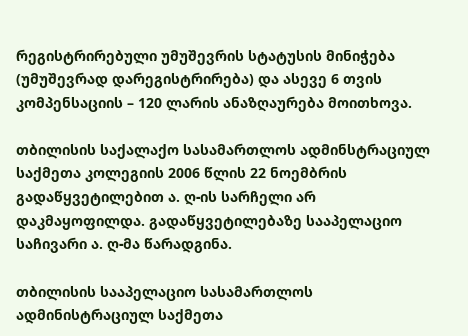რეგისტრირებული უმუშევრის სტატუსის მინიჭება (უმუშევრად დარეგისტრირება) და ასევე 6 თვის კომპენსაციის – 120 ლარის ანაზღაურება მოითხოვა.

თბილისის საქალაქო სასამართლოს ადმინსტრაციულ საქმეთა კოლეგიის 2006 წლის 22 ნოემბრის გადაწყვეტილებით ა. ღ-ის სარჩელი არ დაკმაყოფილდა. გადაწყვეტილებაზე სააპელაციო საჩივარი ა. ღ-მა წარადგინა.

თბილისის სააპელაციო სასამართლოს ადმინისტრაციულ საქმეთა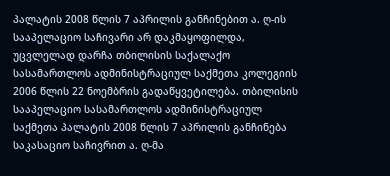პალატის 2008 წლის 7 აპრილის განჩინებით ა. ღ-ის სააპელაციო საჩივარი არ დაკმაყოფილდა, უცვლელად დარჩა თბილისის საქალაქო სასამართლოს ადმინისტრაციულ საქმეთა კოლეგიის 2006 წლის 22 ნოემბრის გადაწყვეტილება. თბილისის სააპელაციო სასამართლოს ადმინისტრაციულ საქმეთა პალატის 2008 წლის 7 აპრილის განჩინება საკასაციო საჩივრით ა. ღ-მა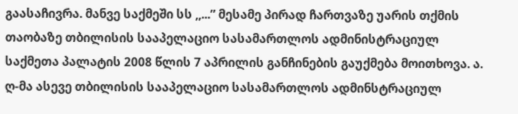გაასაჩივრა. მანვე საქმეში სს ,,...” მესამე პირად ჩართვაზე უარის თქმის თაობაზე თბილისის სააპელაციო სასამართლოს ადმინისტრაციულ საქმეთა პალატის 2008 წლის 7 აპრილის განჩინების გაუქმება მოითხოვა. ა. ღ-მა ასევე თბილისის სააპელაციო სასამართლოს ადმინსტრაციულ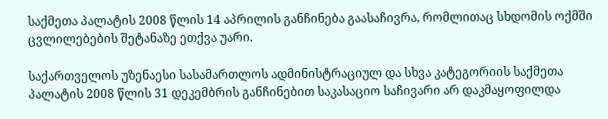საქმეთა პალატის 2008 წლის 14 აპრილის განჩინება გაასაჩივრა, რომლითაც სხდომის ოქმში ცვლილებების შეტანაზე ეთქვა უარი.

საქართველოს უზენაესი სასამართლოს ადმინისტრაციულ და სხვა კატეგორიის საქმეთა პალატის 2008 წლის 31 დეკემბრის განჩინებით საკასაციო საჩივარი არ დაკმაყოფილდა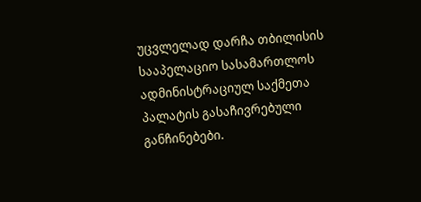უცვლელად დარჩა თბილისის სააპელაციო სასამართლოს ადმინისტრაციულ საქმეთა პალატის გასაჩივრებული განჩინებები.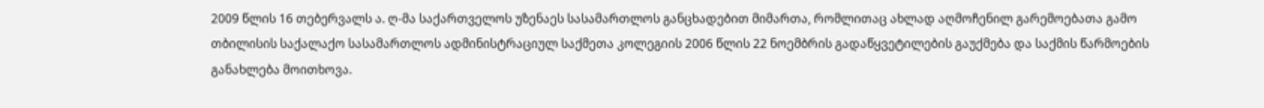2009 წლის 16 თებერვალს ა. ღ-მა საქართველოს უზენაეს სასამართლოს განცხადებით მიმართა, რომლითაც ახლად აღმოჩენილ გარემოებათა გამო თბილისის საქალაქო სასამართლოს ადმინისტრაციულ საქმეთა კოლეგიის 2006 წლის 22 ნოემბრის გადაწყვეტილების გაუქმება და საქმის წარმოების განახლება მოითხოვა.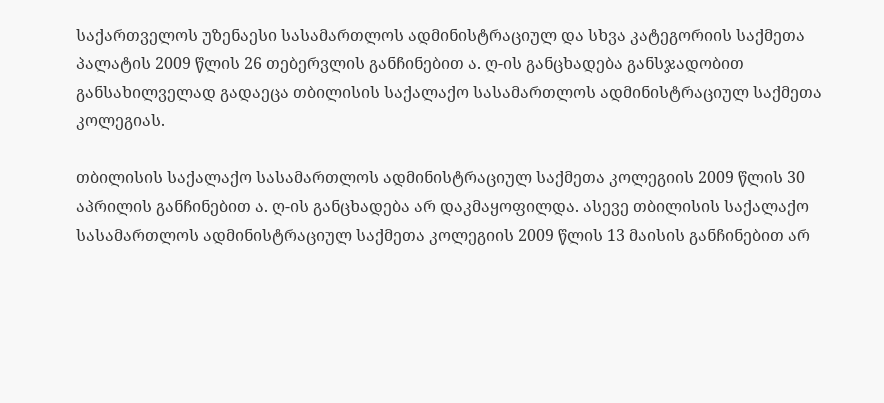საქართველოს უზენაესი სასამართლოს ადმინისტრაციულ და სხვა კატეგორიის საქმეთა პალატის 2009 წლის 26 თებერვლის განჩინებით ა. ღ-ის განცხადება განსჯადობით განსახილველად გადაეცა თბილისის საქალაქო სასამართლოს ადმინისტრაციულ საქმეთა კოლეგიას.

თბილისის საქალაქო სასამართლოს ადმინისტრაციულ საქმეთა კოლეგიის 2009 წლის 30 აპრილის განჩინებით ა. ღ-ის განცხადება არ დაკმაყოფილდა. ასევე თბილისის საქალაქო სასამართლოს ადმინისტრაციულ საქმეთა კოლეგიის 2009 წლის 13 მაისის განჩინებით არ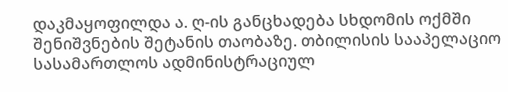დაკმაყოფილდა ა. ღ-ის განცხადება სხდომის ოქმში შენიშვნების შეტანის თაობაზე. თბილისის სააპელაციო სასამართლოს ადმინისტრაციულ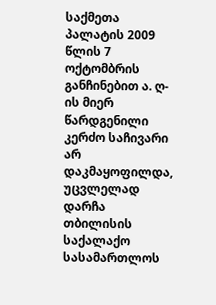საქმეთა პალატის 2009 წლის 7 ოქტომბრის განჩინებით ა. ღ-ის მიერ წარდგენილი კერძო საჩივარი არ დაკმაყოფილდა, უცვლელად დარჩა თბილისის საქალაქო სასამართლოს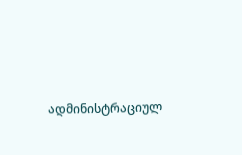ადმინისტრაციულ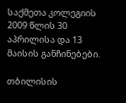საქმეთა კოლეგიის 2009 წლის 30 აპრილისა და 13 მაისის განჩინებები.

თბილისის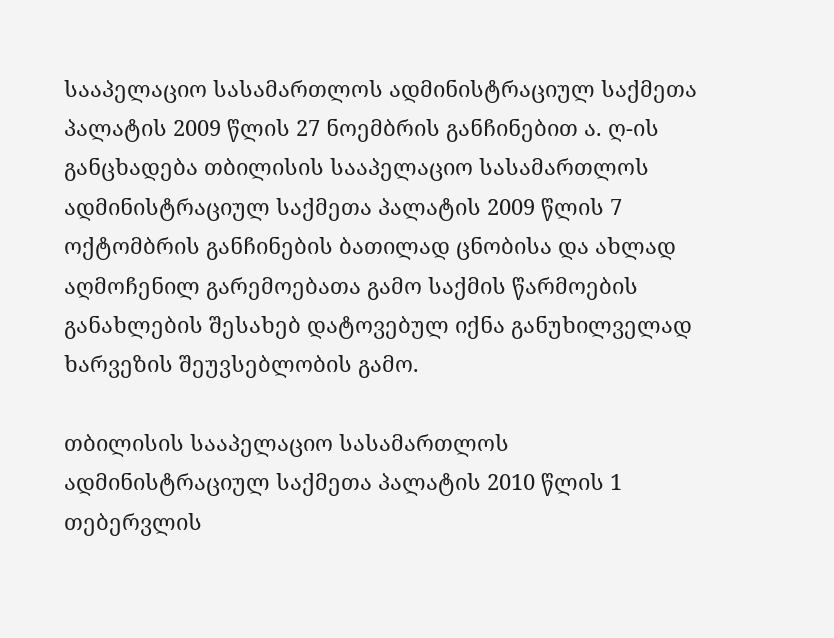სააპელაციო სასამართლოს ადმინისტრაციულ საქმეთა პალატის 2009 წლის 27 ნოემბრის განჩინებით ა. ღ-ის განცხადება თბილისის სააპელაციო სასამართლოს ადმინისტრაციულ საქმეთა პალატის 2009 წლის 7 ოქტომბრის განჩინების ბათილად ცნობისა და ახლად აღმოჩენილ გარემოებათა გამო საქმის წარმოების განახლების შესახებ დატოვებულ იქნა განუხილველად ხარვეზის შეუვსებლობის გამო.

თბილისის სააპელაციო სასამართლოს ადმინისტრაციულ საქმეთა პალატის 2010 წლის 1 თებერვლის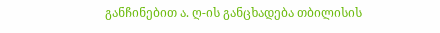განჩინებით ა. ღ-ის განცხადება თბილისის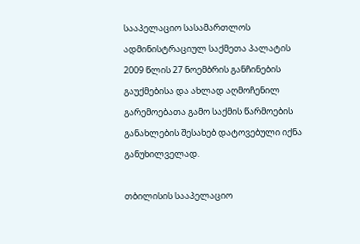სააპელაციო სასამართლოს ადმინისტრაციულ საქმეთა პალატის 2009 წლის 27 ნოემბრის განჩინების გაუქმებისა და ახლად აღმოჩენილ გარემოებათა გამო საქმის წარმოების განახლების შესახებ დატოვებული იქნა განუხილველად.

თბილისის სააპელაციო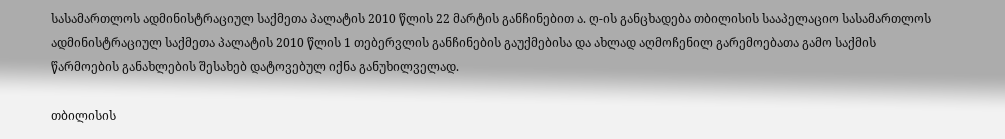სასამართლოს ადმინისტრაციულ საქმეთა პალატის 2010 წლის 22 მარტის განჩინებით ა. ღ-ის განცხადება თბილისის სააპელაციო სასამართლოს ადმინისტრაციულ საქმეთა პალატის 2010 წლის 1 თებერვლის განჩინების გაუქმებისა და ახლად აღმოჩენილ გარემოებათა გამო საქმის წარმოების განახლების შესახებ დატოვებულ იქნა განუხილველად.

თბილისის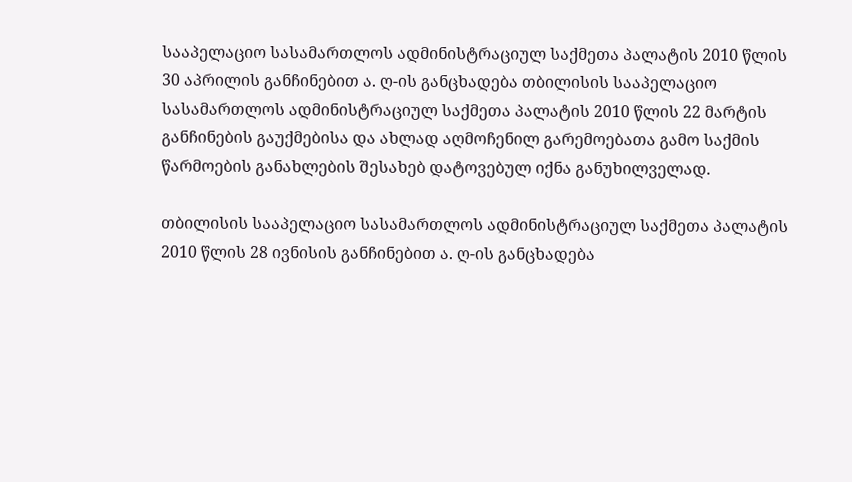სააპელაციო სასამართლოს ადმინისტრაციულ საქმეთა პალატის 2010 წლის 30 აპრილის განჩინებით ა. ღ-ის განცხადება თბილისის სააპელაციო სასამართლოს ადმინისტრაციულ საქმეთა პალატის 2010 წლის 22 მარტის განჩინების გაუქმებისა და ახლად აღმოჩენილ გარემოებათა გამო საქმის წარმოების განახლების შესახებ დატოვებულ იქნა განუხილველად.

თბილისის სააპელაციო სასამართლოს ადმინისტრაციულ საქმეთა პალატის 2010 წლის 28 ივნისის განჩინებით ა. ღ-ის განცხადება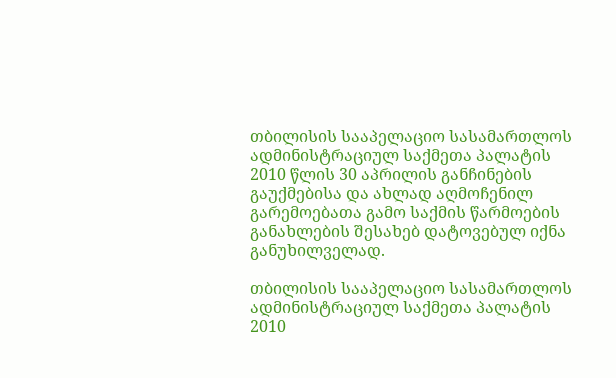თბილისის სააპელაციო სასამართლოს ადმინისტრაციულ საქმეთა პალატის 2010 წლის 30 აპრილის განჩინების გაუქმებისა და ახლად აღმოჩენილ გარემოებათა გამო საქმის წარმოების განახლების შესახებ დატოვებულ იქნა განუხილველად.

თბილისის სააპელაციო სასამართლოს ადმინისტრაციულ საქმეთა პალატის 2010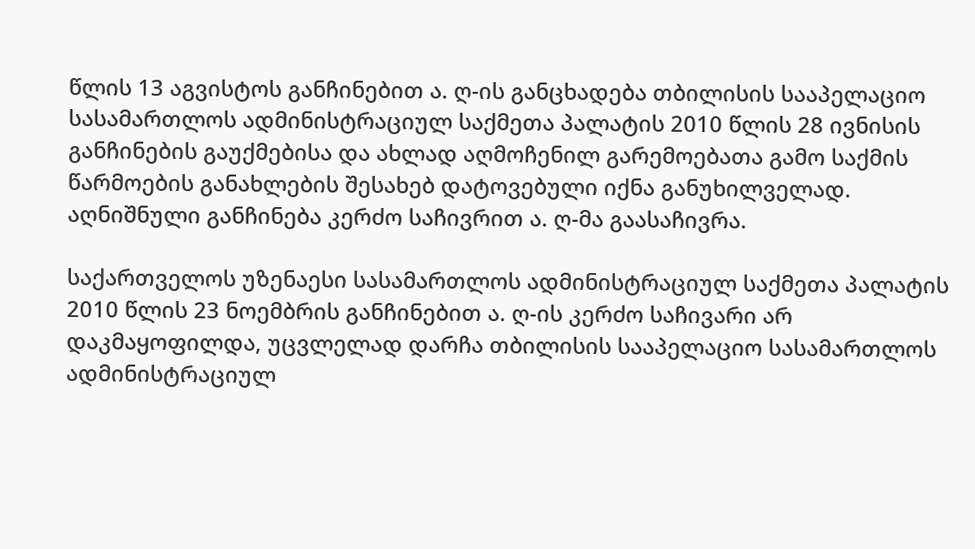წლის 13 აგვისტოს განჩინებით ა. ღ-ის განცხადება თბილისის სააპელაციო სასამართლოს ადმინისტრაციულ საქმეთა პალატის 2010 წლის 28 ივნისის განჩინების გაუქმებისა და ახლად აღმოჩენილ გარემოებათა გამო საქმის წარმოების განახლების შესახებ დატოვებული იქნა განუხილველად. აღნიშნული განჩინება კერძო საჩივრით ა. ღ-მა გაასაჩივრა.

საქართველოს უზენაესი სასამართლოს ადმინისტრაციულ საქმეთა პალატის 2010 წლის 23 ნოემბრის განჩინებით ა. ღ-ის კერძო საჩივარი არ დაკმაყოფილდა, უცვლელად დარჩა თბილისის სააპელაციო სასამართლოს ადმინისტრაციულ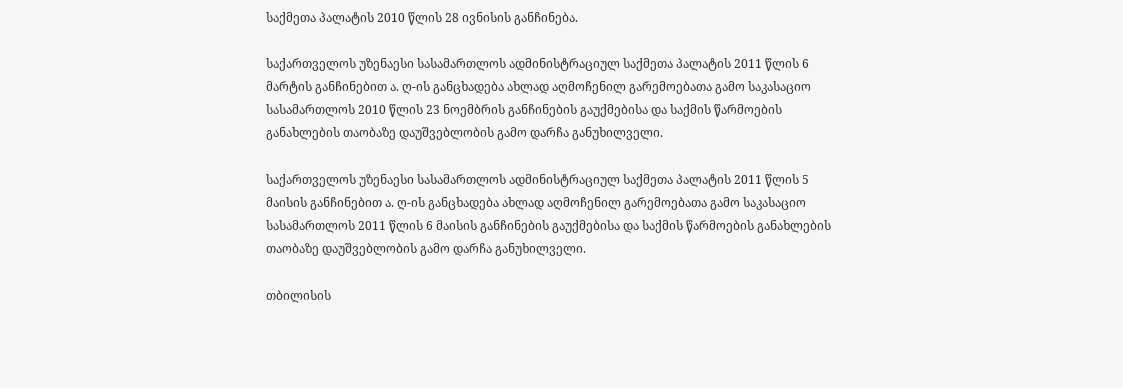საქმეთა პალატის 2010 წლის 28 ივნისის განჩინება.

საქართველოს უზენაესი სასამართლოს ადმინისტრაციულ საქმეთა პალატის 2011 წლის 6 მარტის განჩინებით ა. ღ-ის განცხადება ახლად აღმოჩენილ გარემოებათა გამო საკასაციო სასამართლოს 2010 წლის 23 ნოემბრის განჩინების გაუქმებისა და საქმის წარმოების განახლების თაობაზე დაუშვებლობის გამო დარჩა განუხილველი.

საქართველოს უზენაესი სასამართლოს ადმინისტრაციულ საქმეთა პალატის 2011 წლის 5 მაისის განჩინებით ა. ღ-ის განცხადება ახლად აღმოჩენილ გარემოებათა გამო საკასაციო სასამართლოს 2011 წლის 6 მაისის განჩინების გაუქმებისა და საქმის წარმოების განახლების თაობაზე დაუშვებლობის გამო დარჩა განუხილველი.

თბილისის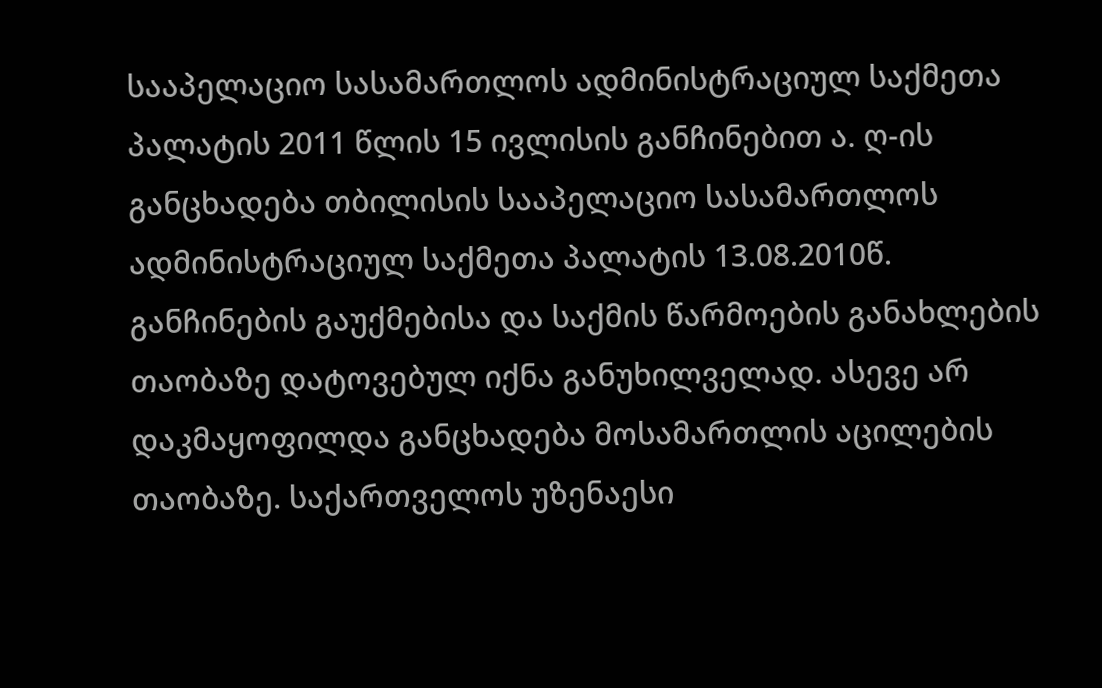სააპელაციო სასამართლოს ადმინისტრაციულ საქმეთა პალატის 2011 წლის 15 ივლისის განჩინებით ა. ღ-ის განცხადება თბილისის სააპელაციო სასამართლოს ადმინისტრაციულ საქმეთა პალატის 13.08.2010წ. განჩინების გაუქმებისა და საქმის წარმოების განახლების თაობაზე დატოვებულ იქნა განუხილველად. ასევე არ დაკმაყოფილდა განცხადება მოსამართლის აცილების თაობაზე. საქართველოს უზენაესი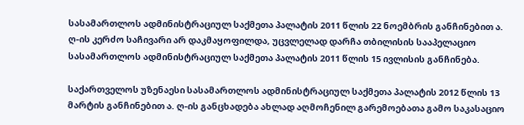სასამართლოს ადმინისტრაციულ საქმეთა პალატის 2011 წლის 22 ნოემბრის განჩინებით ა. ღ-ის კერძო საჩივარი არ დაკმაყოფილდა, უცვლელად დარჩა თბილისის სააპელაციო სასამართლოს ადმინისტრაციულ საქმეთა პალატის 2011 წლის 15 ივლისის განჩინება.

საქართველოს უზენაესი სასამართლოს ადმინისტრაციულ საქმეთა პალატის 2012 წლის 13 მარტის განჩინებით ა. ღ-ის განცხადება ახლად აღმოჩენილ გარემოებათა გამო საკასაციო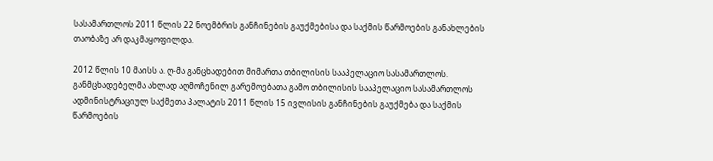სასამართლოს 2011 წლის 22 ნოემბრის განჩინების გაუქმებისა და საქმის წარმოების განახლების თაობაზე არ დაკმაყოფილდა.

2012 წლის 10 მაისს ა. ღ-მა განცხადებით მიმართა თბილისის სააპელაციო სასამართლოს. განმცხადებელმა ახლად აღმოჩენილ გარემოებათა გამო თბილისის სააპელაციო სასამართლოს ადმინისტრაციულ საქმეთა პალატის 2011 წლის 15 ივლისის განჩინების გაუქმება და საქმის წარმოების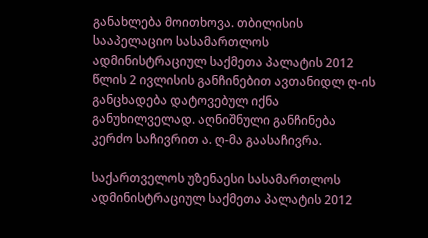განახლება მოითხოვა. თბილისის სააპელაციო სასამართლოს ადმინისტრაციულ საქმეთა პალატის 2012 წლის 2 ივლისის განჩინებით ავთანიდლ ღ-ის განცხადება დატოვებულ იქნა განუხილველად. აღნიშნული განჩინება კერძო საჩივრით ა. ღ-მა გაასაჩივრა.

საქართველოს უზენაესი სასამართლოს ადმინისტრაციულ საქმეთა პალატის 2012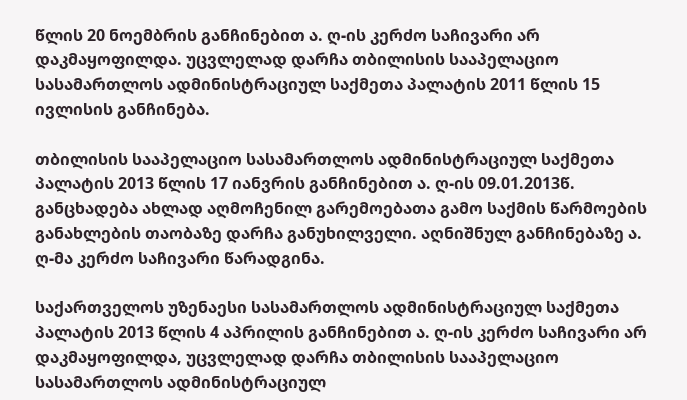წლის 20 ნოემბრის განჩინებით ა. ღ-ის კერძო საჩივარი არ დაკმაყოფილდა. უცვლელად დარჩა თბილისის სააპელაციო სასამართლოს ადმინისტრაციულ საქმეთა პალატის 2011 წლის 15 ივლისის განჩინება.

თბილისის სააპელაციო სასამართლოს ადმინისტრაციულ საქმეთა პალატის 2013 წლის 17 იანვრის განჩინებით ა. ღ-ის 09.01.2013წ. განცხადება ახლად აღმოჩენილ გარემოებათა გამო საქმის წარმოების განახლების თაობაზე დარჩა განუხილველი. აღნიშნულ განჩინებაზე ა. ღ-მა კერძო საჩივარი წარადგინა.

საქართველოს უზენაესი სასამართლოს ადმინისტრაციულ საქმეთა პალატის 2013 წლის 4 აპრილის განჩინებით ა. ღ-ის კერძო საჩივარი არ დაკმაყოფილდა, უცვლელად დარჩა თბილისის სააპელაციო სასამართლოს ადმინისტრაციულ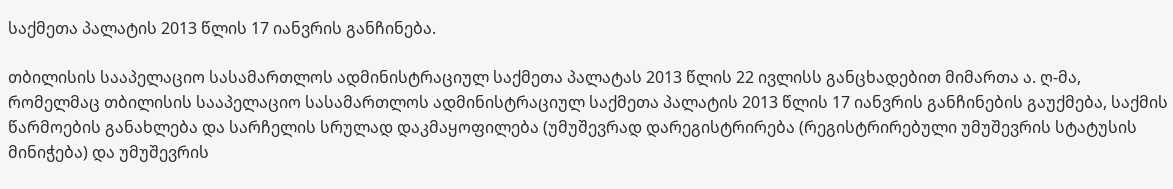საქმეთა პალატის 2013 წლის 17 იანვრის განჩინება.

თბილისის სააპელაციო სასამართლოს ადმინისტრაციულ საქმეთა პალატას 2013 წლის 22 ივლისს განცხადებით მიმართა ა. ღ-მა, რომელმაც თბილისის სააპელაციო სასამართლოს ადმინისტრაციულ საქმეთა პალატის 2013 წლის 17 იანვრის განჩინების გაუქმება, საქმის წარმოების განახლება და სარჩელის სრულად დაკმაყოფილება (უმუშევრად დარეგისტრირება (რეგისტრირებული უმუშევრის სტატუსის მინიჭება) და უმუშევრის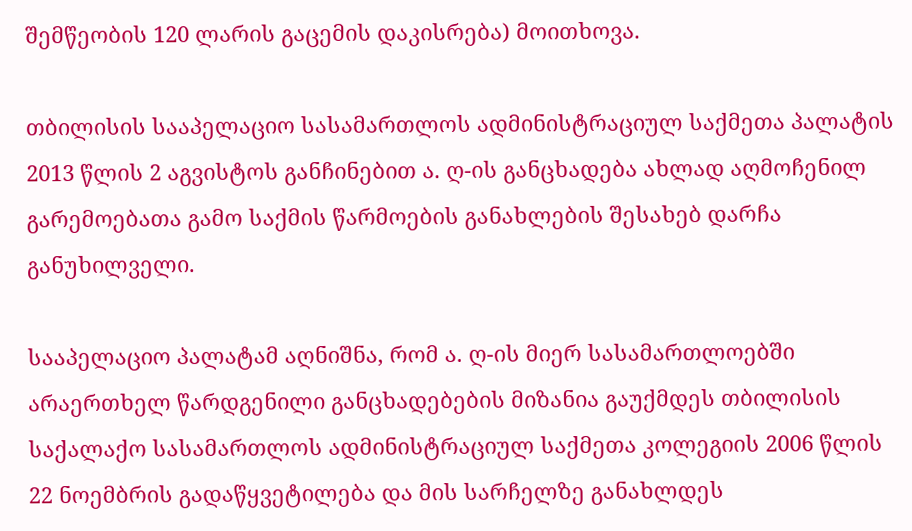შემწეობის 120 ლარის გაცემის დაკისრება) მოითხოვა.

თბილისის სააპელაციო სასამართლოს ადმინისტრაციულ საქმეთა პალატის 2013 წლის 2 აგვისტოს განჩინებით ა. ღ-ის განცხადება ახლად აღმოჩენილ გარემოებათა გამო საქმის წარმოების განახლების შესახებ დარჩა განუხილველი.

სააპელაციო პალატამ აღნიშნა, რომ ა. ღ-ის მიერ სასამართლოებში არაერთხელ წარდგენილი განცხადებების მიზანია გაუქმდეს თბილისის საქალაქო სასამართლოს ადმინისტრაციულ საქმეთა კოლეგიის 2006 წლის 22 ნოემბრის გადაწყვეტილება და მის სარჩელზე განახლდეს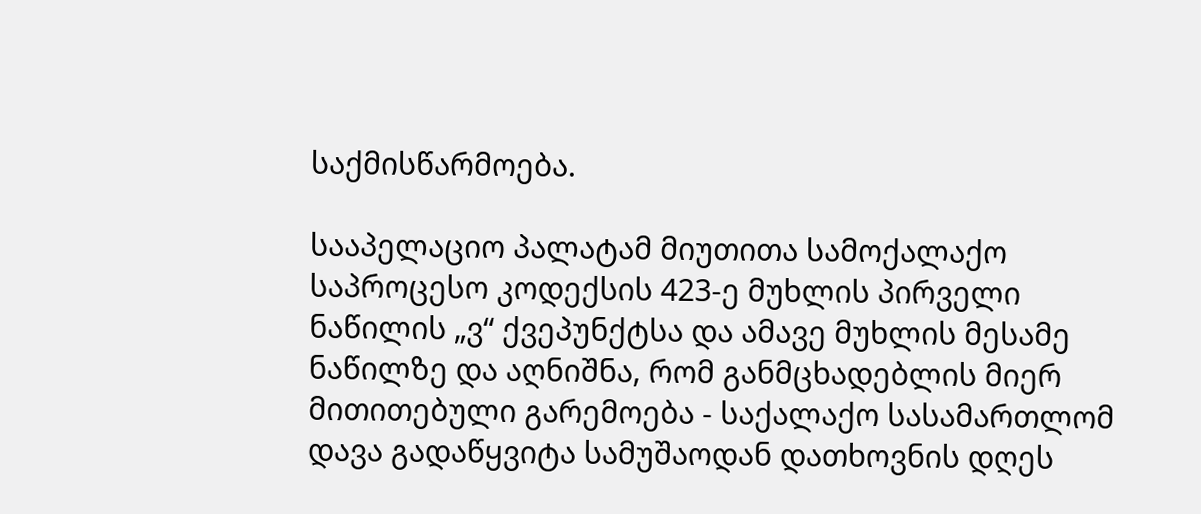საქმისწარმოება.

სააპელაციო პალატამ მიუთითა სამოქალაქო საპროცესო კოდექსის 423-ე მუხლის პირველი ნაწილის „ვ“ ქვეპუნქტსა და ამავე მუხლის მესამე ნაწილზე და აღნიშნა, რომ განმცხადებლის მიერ მითითებული გარემოება - საქალაქო სასამართლომ დავა გადაწყვიტა სამუშაოდან დათხოვნის დღეს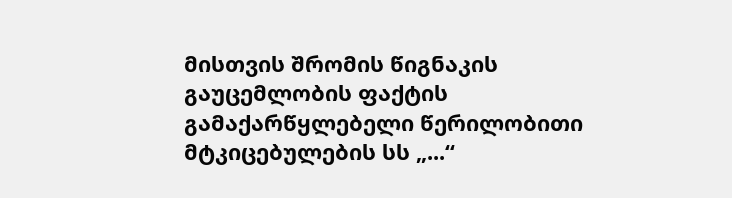მისთვის შრომის წიგნაკის გაუცემლობის ფაქტის გამაქარწყლებელი წერილობითი მტკიცებულების სს „...“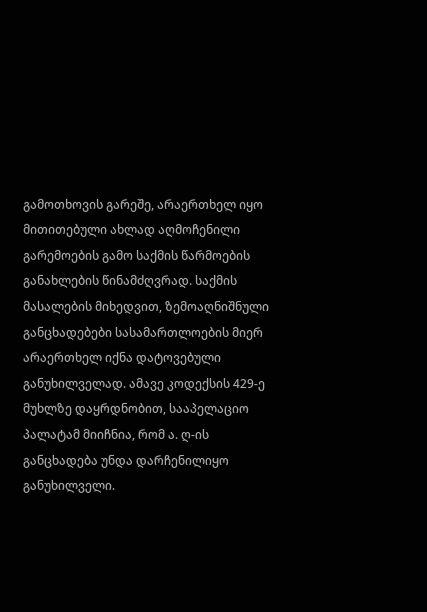გამოთხოვის გარეშე, არაერთხელ იყო მითითებული ახლად აღმოჩენილი გარემოების გამო საქმის წარმოების განახლების წინამძღვრად. საქმის მასალების მიხედვით, ზემოაღნიშნული განცხადებები სასამართლოების მიერ არაერთხელ იქნა დატოვებული განუხილველად. ამავე კოდექსის 429-ე მუხლზე დაყრდნობით, სააპელაციო პალატამ მიიჩნია, რომ ა. ღ-ის განცხადება უნდა დარჩენილიყო განუხილველი.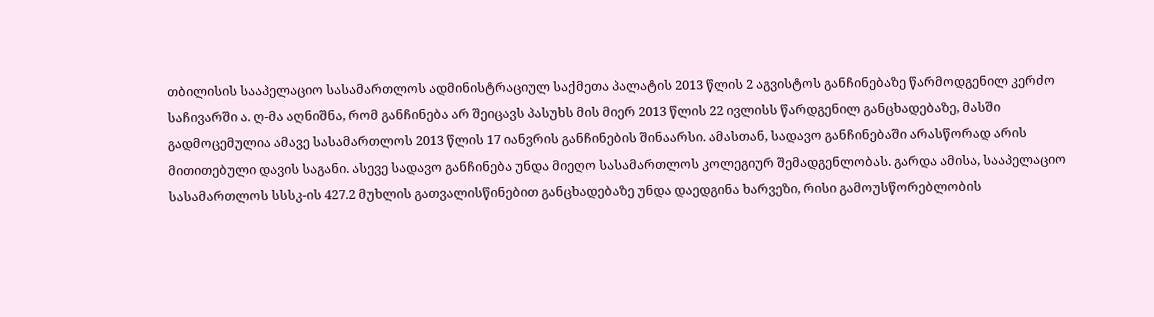თბილისის სააპელაციო სასამართლოს ადმინისტრაციულ საქმეთა პალატის 2013 წლის 2 აგვისტოს განჩინებაზე წარმოდგენილ კერძო საჩივარში ა. ღ-მა აღნიშნა, რომ განჩინება არ შეიცავს პასუხს მის მიერ 2013 წლის 22 ივლისს წარდგენილ განცხადებაზე, მასში გადმოცემულია ამავე სასამართლოს 2013 წლის 17 იანვრის განჩინების შინაარსი. ამასთან, სადავო განჩინებაში არასწორად არის მითითებული დავის საგანი. ასევე სადავო განჩინება უნდა მიეღო სასამართლოს კოლეგიურ შემადგენლობას. გარდა ამისა, სააპელაციო სასამართლოს სსსკ-ის 427.2 მუხლის გათვალისწინებით განცხადებაზე უნდა დაედგინა ხარვეზი, რისი გამოუსწორებლობის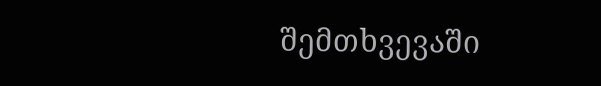შემთხვევაში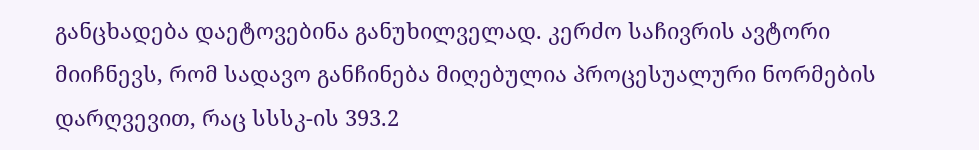განცხადება დაეტოვებინა განუხილველად. კერძო საჩივრის ავტორი მიიჩნევს, რომ სადავო განჩინება მიღებულია პროცესუალური ნორმების დარღვევით, რაც სსსკ-ის 393.2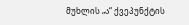მუხლის „ა“ ქვეპუნქტის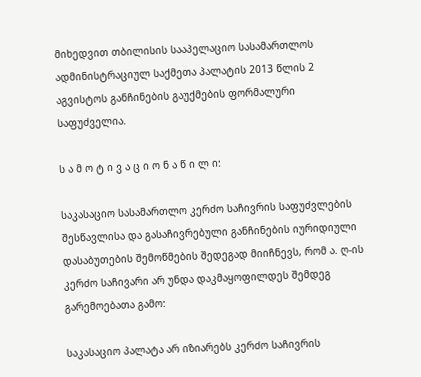მიხედვით თბილისის სააპელაციო სასამართლოს ადმინისტრაციულ საქმეთა პალატის 2013 წლის 2 აგვისტოს განჩინების გაუქმების ფორმალური საფუძველია.

ს ა მ ო ტ ი ვ ა ც ი ო ნ ა წ ი ლ ი:

საკასაციო სასამართლო კერძო საჩივრის საფუძვლების შესწავლისა და გასაჩივრებული განჩინების იურიდიული დასაბუთების შემოწმების შედეგად მიიჩნევს, რომ ა. ღ-ის კერძო საჩივარი არ უნდა დაკმაყოფილდეს შემდეგ გარემოებათა გამო:

საკასაციო პალატა არ იზიარებს კერძო საჩივრის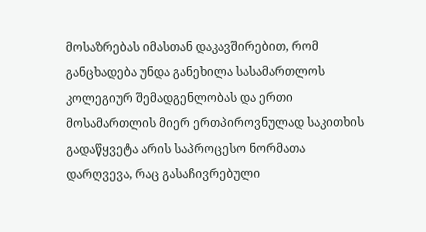მოსაზრებას იმასთან დაკავშირებით, რომ განცხადება უნდა განეხილა სასამართლოს კოლეგიურ შემადგენლობას და ერთი მოსამართლის მიერ ერთპიროვნულად საკითხის გადაწყვეტა არის საპროცესო ნორმათა დარღვევა, რაც გასაჩივრებული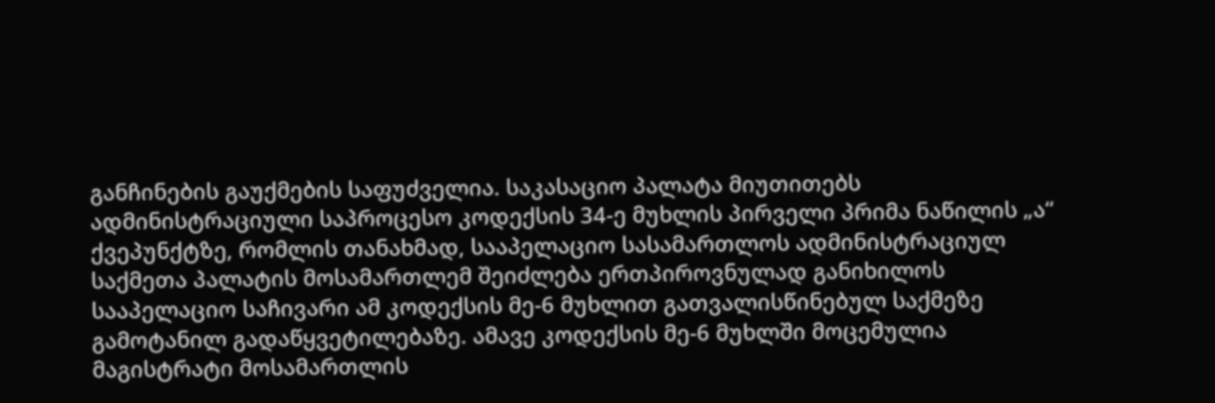განჩინების გაუქმების საფუძველია. საკასაციო პალატა მიუთითებს ადმინისტრაციული საპროცესო კოდექსის 34-ე მუხლის პირველი პრიმა ნაწილის „ა“ ქვეპუნქტზე, რომლის თანახმად, სააპელაციო სასამართლოს ადმინისტრაციულ საქმეთა პალატის მოსამართლემ შეიძლება ერთპიროვნულად განიხილოს სააპელაციო საჩივარი ამ კოდექსის მე-6 მუხლით გათვალისწინებულ საქმეზე გამოტანილ გადაწყვეტილებაზე. ამავე კოდექსის მე-6 მუხლში მოცემულია მაგისტრატი მოსამართლის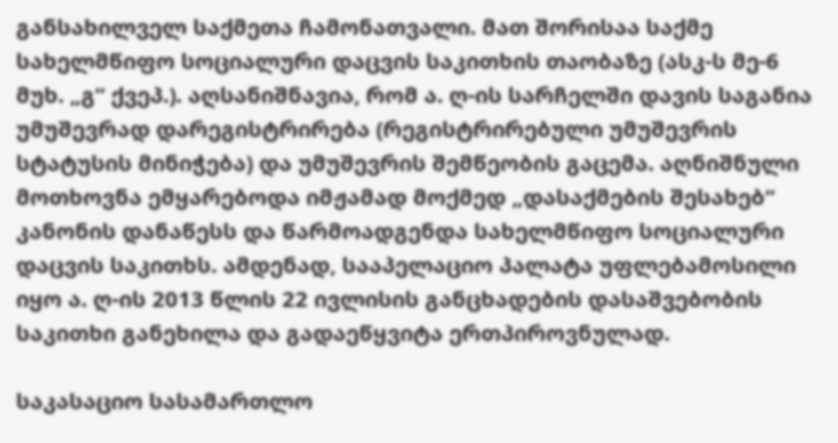განსახილველ საქმეთა ჩამონათვალი. მათ შორისაა საქმე სახელმწიფო სოციალური დაცვის საკითხის თაობაზე (ასკ-ს მე-6 მუხ. „გ“ ქვეპ.). აღსანიშნავია, რომ ა. ღ-ის სარჩელში დავის საგანია უმუშევრად დარეგისტრირება (რეგისტრირებული უმუშევრის სტატუსის მინიჭება) და უმუშევრის შემწეობის გაცემა. აღნიშნული მოთხოვნა ემყარებოდა იმჟამად მოქმედ „დასაქმების შესახებ“ კანონის დანაწესს და წარმოადგენდა სახელმწიფო სოციალური დაცვის საკითხს. ამდენად, სააპელაციო პალატა უფლებამოსილი იყო ა. ღ-ის 2013 წლის 22 ივლისის განცხადების დასაშვებობის საკითხი განეხილა და გადაეწყვიტა ერთპიროვნულად.

საკასაციო სასამართლო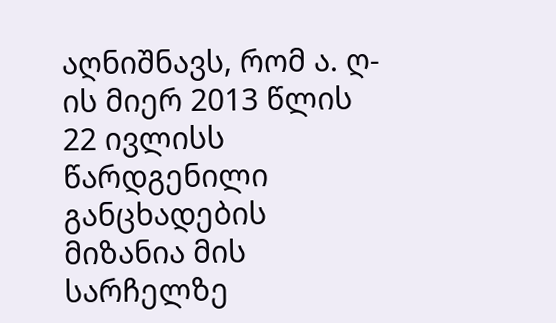აღნიშნავს, რომ ა. ღ-ის მიერ 2013 წლის 22 ივლისს წარდგენილი განცხადების მიზანია მის სარჩელზე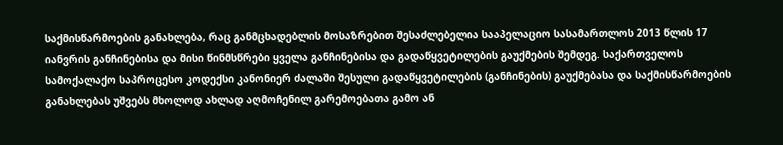საქმისწარმოების განახლება, რაც განმცხადებლის მოსაზრებით შესაძლებელია სააპელაციო სასამართლოს 2013 წლის 17 იანვრის განჩინებისა და მისი წინმსწრები ყველა განჩინებისა და გადაწყვეტილების გაუქმების შემდეგ. საქართველოს სამოქალაქო საპროცესო კოდექსი კანონიერ ძალაში შესული გადაწყვეტილების (განჩინების) გაუქმებასა და საქმისწარმოების განახლებას უშვებს მხოლოდ ახლად აღმოჩენილ გარემოებათა გამო ან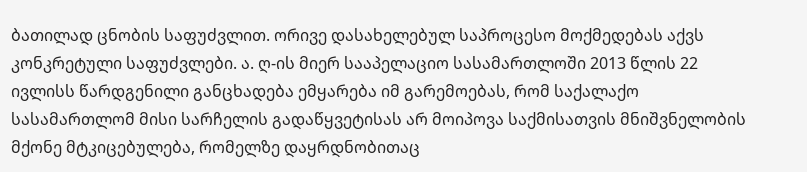ბათილად ცნობის საფუძვლით. ორივე დასახელებულ საპროცესო მოქმედებას აქვს კონკრეტული საფუძვლები. ა. ღ-ის მიერ სააპელაციო სასამართლოში 2013 წლის 22 ივლისს წარდგენილი განცხადება ემყარება იმ გარემოებას, რომ საქალაქო სასამართლომ მისი სარჩელის გადაწყვეტისას არ მოიპოვა საქმისათვის მნიშვნელობის მქონე მტკიცებულება, რომელზე დაყრდნობითაც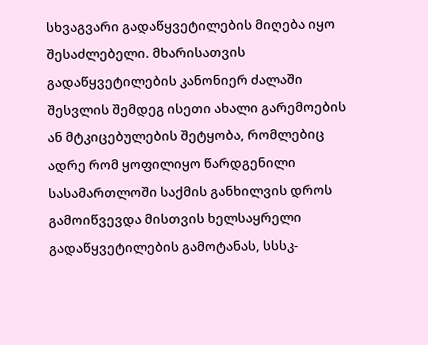სხვაგვარი გადაწყვეტილების მიღება იყო შესაძლებელი. მხარისათვის გადაწყვეტილების კანონიერ ძალაში შესვლის შემდეგ ისეთი ახალი გარემოების ან მტკიცებულების შეტყობა, რომლებიც ადრე რომ ყოფილიყო წარდგენილი სასამართლოში საქმის განხილვის დროს გამოიწვევდა მისთვის ხელსაყრელი გადაწყვეტილების გამოტანას, სსსკ-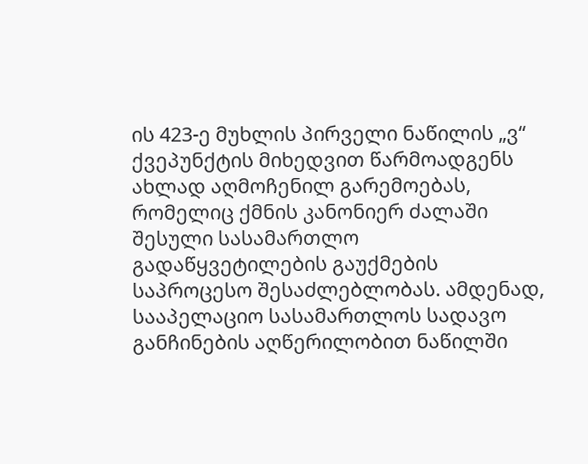ის 423-ე მუხლის პირველი ნაწილის „ვ“ ქვეპუნქტის მიხედვით წარმოადგენს ახლად აღმოჩენილ გარემოებას, რომელიც ქმნის კანონიერ ძალაში შესული სასამართლო გადაწყვეტილების გაუქმების საპროცესო შესაძლებლობას. ამდენად, სააპელაციო სასამართლოს სადავო განჩინების აღწერილობით ნაწილში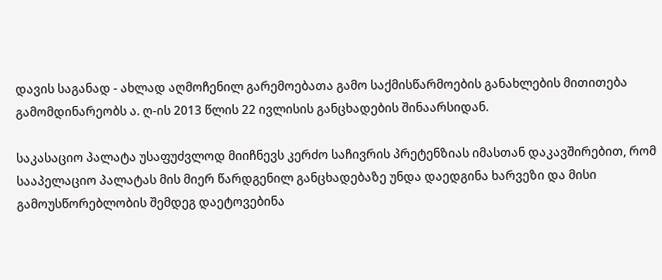დავის საგანად - ახლად აღმოჩენილ გარემოებათა გამო საქმისწარმოების განახლების მითითება გამომდინარეობს ა. ღ-ის 2013 წლის 22 ივლისის განცხადების შინაარსიდან.

საკასაციო პალატა უსაფუძვლოდ მიიჩნევს კერძო საჩივრის პრეტენზიას იმასთან დაკავშირებით, რომ სააპელაციო პალატას მის მიერ წარდგენილ განცხადებაზე უნდა დაედგინა ხარვეზი და მისი გამოუსწორებლობის შემდეგ დაეტოვებინა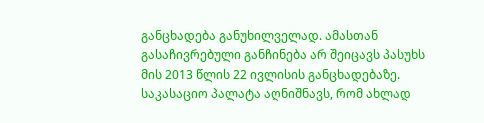განცხადება განუხილველად. ამასთან გასაჩივრებული განჩინება არ შეიცავს პასუხს მის 2013 წლის 22 ივლისის განცხადებაზე. საკასაციო პალატა აღნიშნავს, რომ ახლად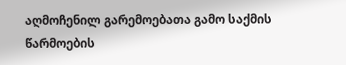აღმოჩენილ გარემოებათა გამო საქმის წარმოების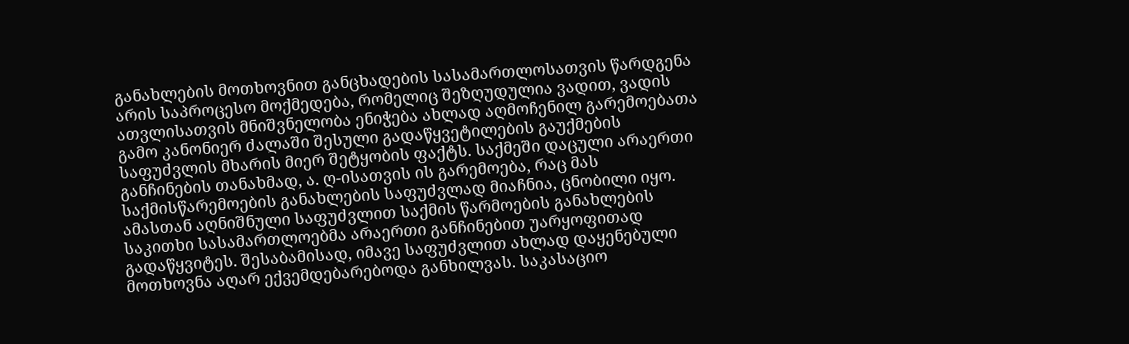განახლების მოთხოვნით განცხადების სასამართლოსათვის წარდგენა არის საპროცესო მოქმედება, რომელიც შეზღუდულია ვადით, ვადის ათვლისათვის მნიშვნელობა ენიჭება ახლად აღმოჩენილ გარემოებათა გამო კანონიერ ძალაში შესული გადაწყვეტილების გაუქმების საფუძვლის მხარის მიერ შეტყობის ფაქტს. საქმეში დაცული არაერთი განჩინების თანახმად, ა. ღ-ისათვის ის გარემოება, რაც მას საქმისწარემოების განახლების საფუძვლად მიაჩნია, ცნობილი იყო. ამასთან აღნიშნული საფუძვლით საქმის წარმოების განახლების საკითხი სასამართლოებმა არაერთი განჩინებით უარყოფითად გადაწყვიტეს. შესაბამისად, იმავე საფუძვლით ახლად დაყენებული მოთხოვნა აღარ ექვემდებარებოდა განხილვას. საკასაციო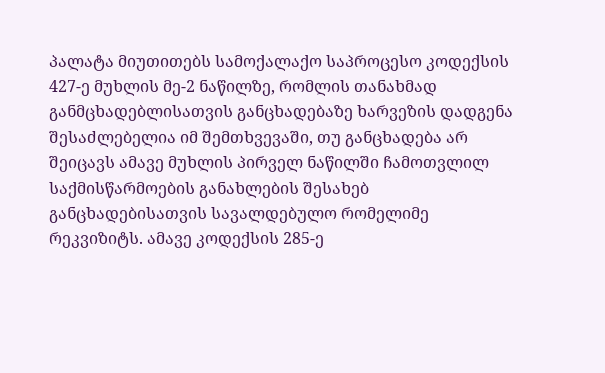პალატა მიუთითებს სამოქალაქო საპროცესო კოდექსის 427-ე მუხლის მე-2 ნაწილზე, რომლის თანახმად განმცხადებლისათვის განცხადებაზე ხარვეზის დადგენა შესაძლებელია იმ შემთხვევაში, თუ განცხადება არ შეიცავს ამავე მუხლის პირველ ნაწილში ჩამოთვლილ საქმისწარმოების განახლების შესახებ განცხადებისათვის სავალდებულო რომელიმე რეკვიზიტს. ამავე კოდექსის 285-ე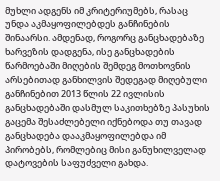მუხლი ადგენს იმ კრიტერიუმებს, რასაც უნდა აკმაყოფილებდეს განჩინების შინაარსი. ამდენად, როგორც განცხადებაზე ხარვეზის დადგენა, ისე განცხადების წარმოებაში მიღების შემდეგ მოთხოვნის არსებითად განხილვის შედეგად მიღებული განჩინებით 2013 წლის 22 ივლისის განცხადებაში დასმულ საკითხებზე პასუხის გაცემა შესაძლებელი იქნებოდა თუ თავად განცხადება დააკმაყოფილებდა იმ პირობებს, რომლებიც მისი განუხილველად დატოვების საფუძველი გახდა.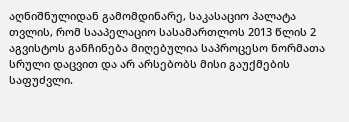აღნიშნულიდან გამომდინარე, საკასაციო პალატა თვლის, რომ სააპელაციო სასამართლოს 2013 წლის 2 აგვისტოს განჩინება მიღებულია საპროცესო ნორმათა სრული დაცვით და არ არსებობს მისი გაუქმების საფუძვლი.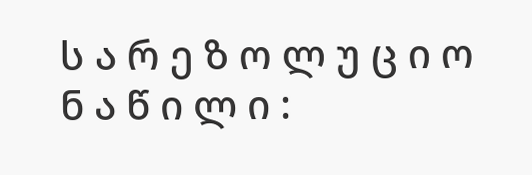ს ა რ ე ზ ო ლ უ ც ი ო ნ ა წ ი ლ ი :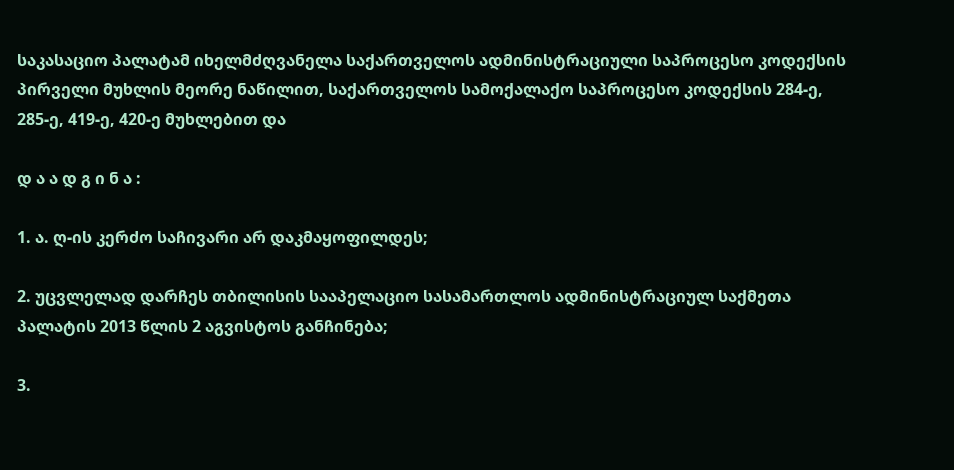საკასაციო პალატამ იხელმძღვანელა საქართველოს ადმინისტრაციული საპროცესო კოდექსის პირველი მუხლის მეორე ნაწილით, საქართველოს სამოქალაქო საპროცესო კოდექსის 284-ე, 285-ე, 419-ე, 420-ე მუხლებით და

დ ა ა დ გ ი ნ ა :

1. ა. ღ-ის კერძო საჩივარი არ დაკმაყოფილდეს;

2. უცვლელად დარჩეს თბილისის სააპელაციო სასამართლოს ადმინისტრაციულ საქმეთა პალატის 2013 წლის 2 აგვისტოს განჩინება;

3.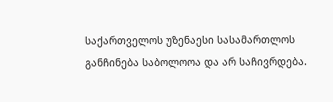საქართველოს უზენაესი სასამართლოს განჩინება საბოლოოა და არ საჩივრდება.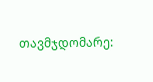თავმჯდომარე: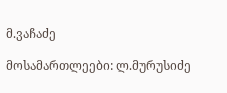მ.ვაჩაძე

მოსამართლეები: ლ.მურუსიძე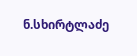ნ.სხირტლაძე